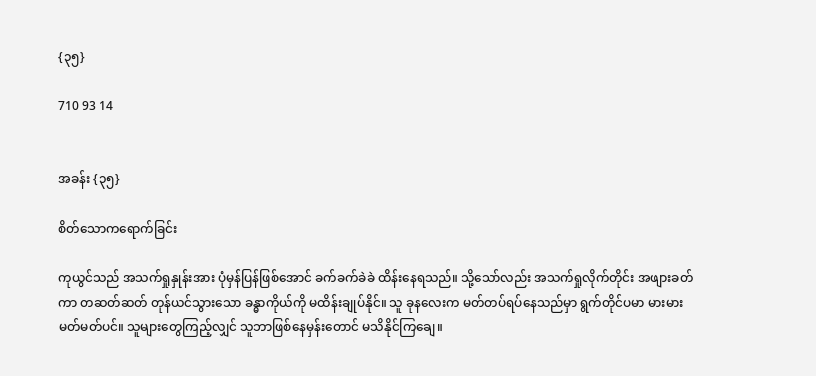{၃၅}

710 93 14


အခန်း {၃၅}

စိတ်သောကရောက်ခြင်း

ကုယွင်သည် အသက်ရှုနှုန်းအား ပုံမှန်ပြန်ဖြစ်အောင် ခက်ခက်ခဲခဲ ထိန်းနေရသည်။ သို့သော်လည်း အသက်ရှုလိုက်တိုင်း အဖျားခတ်ကာ တဆတ်ဆတ် တုန်ယင်သွားသော ခန္ဓာကိုယ်ကို မထိန်းချုပ်နိုင်။ သူ ခုနလေးက မတ်တပ်ရပ်နေသည်မှာ ရွက်တိုင်ပမာ မားမားမတ်မတ်ပင်။ သူများတွေကြည့်လျှင် သူဘာဖြစ်နေမှန်းတောင် မသိနိုင်ကြချေ။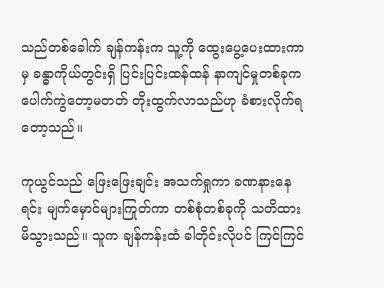သည်တစ်ခေါက် ချန်ကန်းက သူ့ကို ထွေးပွေ့ပေးထားကာမှ ခန္ဓာကိုယ်တွင်းရှိ ပြင်းပြင်းထန်ထန် နာကျင်မှုတစ်ခုက ပေါက်ကွဲတော့မတတ် တိုးထွက်လာသည်ဟု ခံစားလိုက်ရတော့သည်။

ကုယွင်သည် ဖြေးဖြေးချင်း အသက်ရှုကာ ခဏနားနေရင်း မျက်မှောင်များကြုတ်ကာ တစ်စုံတစ်ခုကို သတိထားမိသွားသည်။ သူက ချန်ကန်းထံ ခါတိုင်းလိုပင် ကြင်ကြင်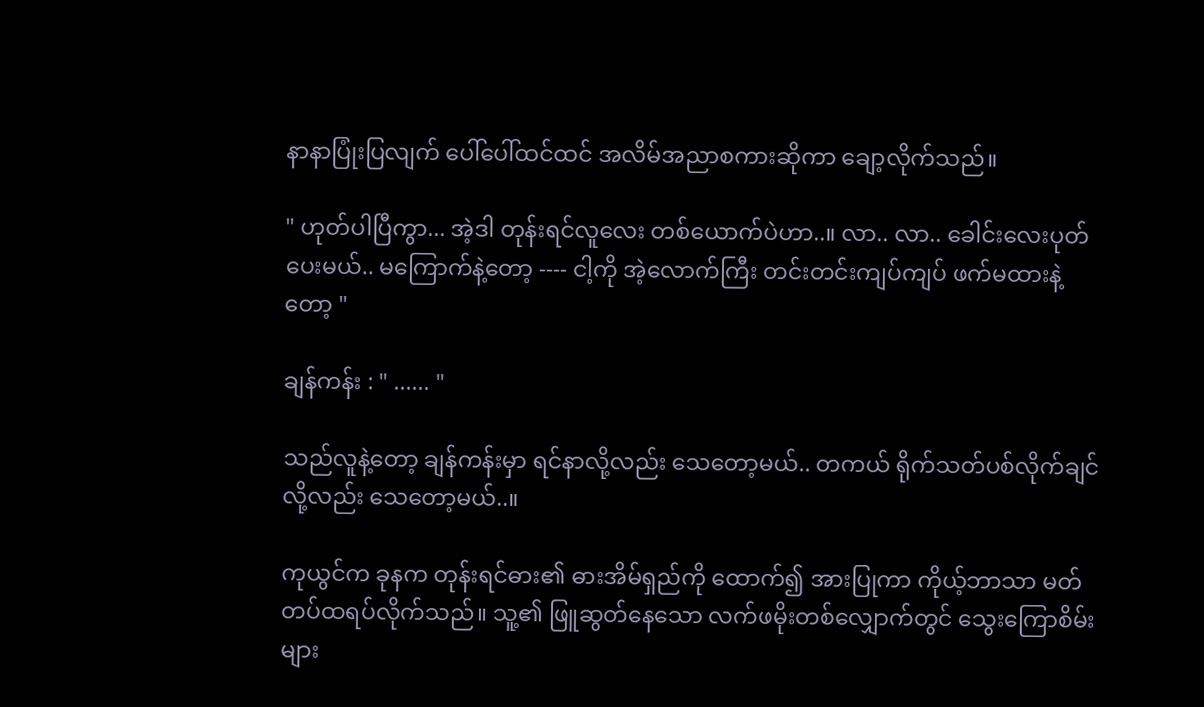နာနာပြုံးပြလျက် ပေါ်ပေါ်ထင်ထင် အလိမ်အညာစကားဆိုကာ ချော့လိုက်သည်။

" ဟုတ်ပါပြီကွာ... အဲ့ဒါ တုန်းရင်လူလေး တစ်ယောက်ပဲဟာ..။ လာ.. လာ.. ခေါင်းလေးပုတ်ပေးမယ်.. မကြောက်နဲ့တော့ ---- ငါ့ကို အဲ့လောက်ကြီး တင်းတင်းကျပ်ကျပ် ဖက်မထားနဲ့တော့ "

ချန်ကန်း : " ...... "

သည်လူနဲ့တော့ ချန်ကန်းမှာ ရင်နာလို့လည်း သေတော့မယ်.. တကယ် ရိုက်သတ်ပစ်လိုက်ချင်လို့လည်း သေတော့မယ်..။

ကုယွင်က ခုနက တုန်းရင်ဓား၏ ဓားအိမ်ရှည်ကို ‌ထောက်၍ အားပြုကာ ကိုယ့်ဘာသာ မတ်တပ်ထရပ်လိုက်သည်။ သူ့၏ ဖြူဆွတ်နေသော လက်ဖမိုးတစ်လျှောက်တွင် သွေးကြောစိမ်းများ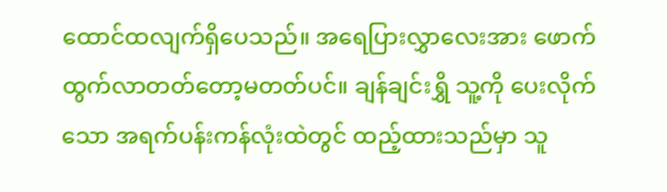ထောင်ထလျက်ရှိပေသည်။ အရေပြားလွှာလေးအား ဖောက်ထွက်လာတတ်တော့မတတ်ပင်။ ချန်ချင်းရွှိ သူ့ကို ပေးလိုက်သော အရက်ပန်းကန်လုံးထဲတွင် ထည့်ထားသည်မှာ သူ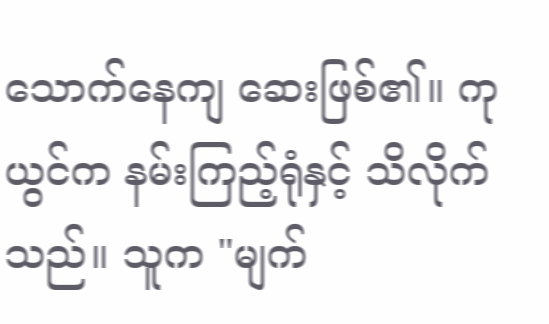သောက်နေကျ ဆေးဖြစ်၏။ ကုယွင်က နမ်းကြည့်ရုံနှင့် သိလိုက်သည်။ သူက "မျက်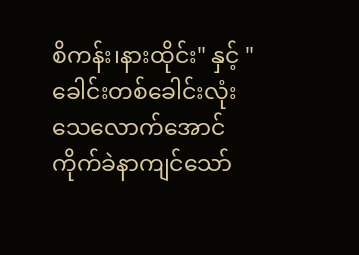စိကန်း၊နားထိုင်း" နှင့် "ခေါင်းတစ်ခေါင်းလုံး သေလောက်အောင် ကိုက်ခဲနာကျင်သော်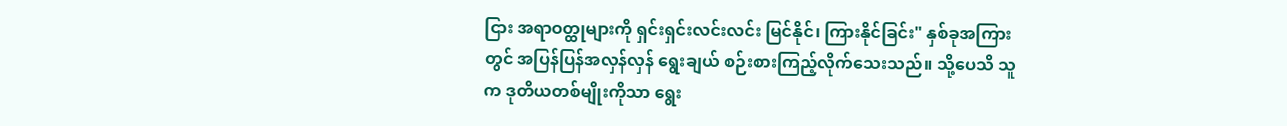ငြား အရာဝတ္ထုများကို ရှင်းရှင်းလင်းလင်း မြင်နိုင်၊ ကြားနိုင်ခြင်း" နှစ်ခုအကြားတွင် အပြန်ပြန်အလှန်လှန် ရွေးချယ် စဉ်းစားကြည့်လိုက်သေးသည်။ သို့ပေသိ သူက ဒုတိယတစ်မျိုးကိုသာ ရွေး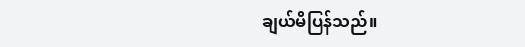ချယ်မိပြန်သည်။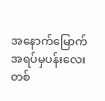အနောက်မြောက်အရပ်မှပန်းလေးတစ်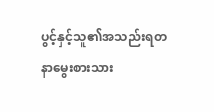ပွင့်နှင့်သူ၏အသည်းရတနာမွေးစားသား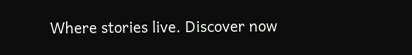Where stories live. Discover now